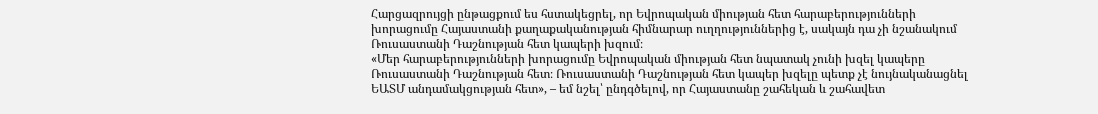Հարցազրույցի ընթացքում ես հստակեցրել, որ Եվրոպական միության հետ հարաբերությունների խորացումը Հայաստանի քաղաքականության հիմնարար ուղղություններից է, սակայն դա չի նշանակում Ռուսաստանի Դաշնության հետ կապերի խզում։
«Մեր հարաբերությունների խորացումը Եվրոպական միության հետ նպատակ չունի խզել կապերը Ռուսաստանի Դաշնության հետ։ Ռուսաստանի Դաշնության հետ կապեր խզելը պետք չէ նույնականացնել ԵԱՏՄ անդամակցության հետ», – եմ նշել՝ ընդգծելով, որ Հայաստանը շահեկան և շահավետ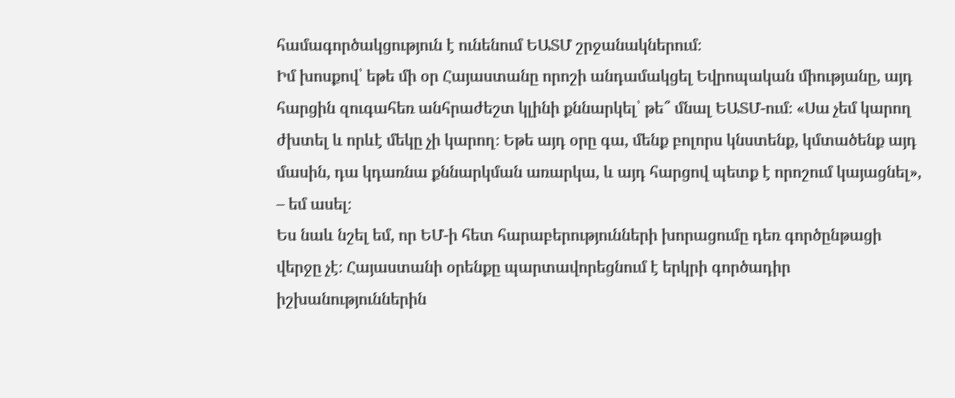համագործակցություն է ունենում ԵԱՏՄ շրջանակներում։
Իմ խոսքով՝ եթե մի օր Հայաստանը որոշի անդամակցել Եվրոպական միությանը, այդ հարցին զուգահեռ անհրաժեշտ կլինի քննարկել՝ թե՞ մնալ ԵԱՏՄ-ում։ «Սա չեմ կարող ժխտել և որևէ մեկը չի կարող։ Եթե այդ օրը գա, մենք բոլորս կնստենք, կմտածենք այդ մասին, դա կդառնա քննարկման առարկա, և այդ հարցով պետք է որոշում կայացնել», – եմ ասել։
Ես նաև նշել եմ, որ ԵՄ-ի հետ հարաբերությունների խորացումը դեռ գործընթացի վերջը չէ։ Հայաստանի օրենքը պարտավորեցնում է երկրի գործադիր իշխանություններին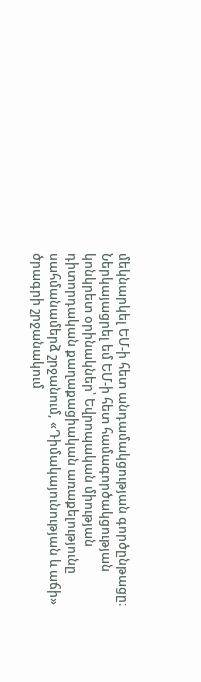մեկնարկել ԵՄ-ի հետ անդամակցության գործընթացը։
Ներկայացրել եմ ԵՄ-ի հետ համագործակցության կոնկրետ օրինակներ՝ Եվրոպական միության դիտորդական քաղաքացիական առաքելությունը սահմանամերձ շրջանում, «Դիմակայունության և աճի» ծրագրի շրջանակում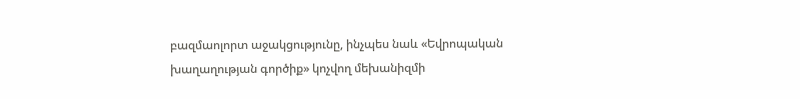բազմաոլորտ աջակցությունը, ինչպես նաև «Եվրոպական խաղաղության գործիք» կոչվող մեխանիզմի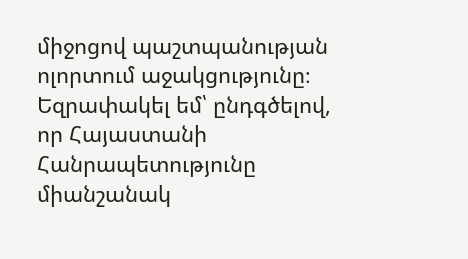միջոցով պաշտպանության ոլորտում աջակցությունը։
Եզրափակել եմ՝ ընդգծելով, որ Հայաստանի Հանրապետությունը միանշանակ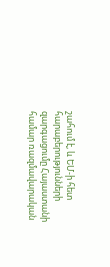շահում է, և ԵՄ-ի հետ հարաբերությունների զարգացումը Հայաստանի համար ռազմավարական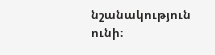նշանակություն ունի։